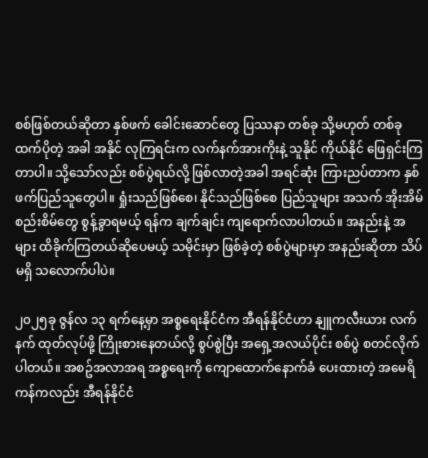စစ်ဖြစ်တယ်ဆိုတာ နှစ်ဖက် ခေါင်းဆောင်တွေ ပြဿနာ တစ်ခု သို့မဟုတ် တစ်ခုထက်ပိုတဲ့ အခါ အနိုင် လုကြရင်းက လက်နက်အားကိုးနဲ့ သူနိုင် ကိုယ်နိုင် ဖြေရှင်းကြတာပါ။ သို့သော်လည်း စစ်ပွဲရယ်လို့ ဖြစ်လာတဲ့အခါ အရင်ဆုံး ကြားညပ်တာက နှစ်ဖက်ပြည်သူတွေပါ။ ရှုံးသည်ဖြစ်စေ၊ နိုင်သည်ဖြစ်စေ ပြည်သူများ အသက် အိုးအိမ် စည်းစိမ်တွေ စွန့်ခွာရမယ့် ရန်က ချက်ချင်း ကျရောက်လာပါတယ်။ အနည်းနဲ့ အများ ထိခိုက်ကြတယ်ဆိုပေမယ့် သမိုင်းမှာ ဖြစ်ခဲ့တဲ့ စစ်ပွဲများမှာ အနည်းဆိုတာ သိပ်မရှိ သလောက်ပါပဲ။

၂၀၂၅ခု ဇွန်လ ၁၃ ရက်နေ့မှာ အစ္စရေးနိုင်ငံက အီရန်နိုင်ငံဟာ နျူကလီးယား လက်နက် ထုတ်လုပ်ဖို့ ကြိုးစားနေတယ်လို့ စွပ်စွဲပြီး အရှေ့အလယ်ပိုင်း စစ်ပွဲ စတင်လိုက်ပါတယ်။ အစဥ်အလာအရ အစ္စရေးကို ကျောထောက်နောက်ခံ ပေးထားတဲ့ အမေရိကန်ကလည်း အီရန်နိုင်ငံ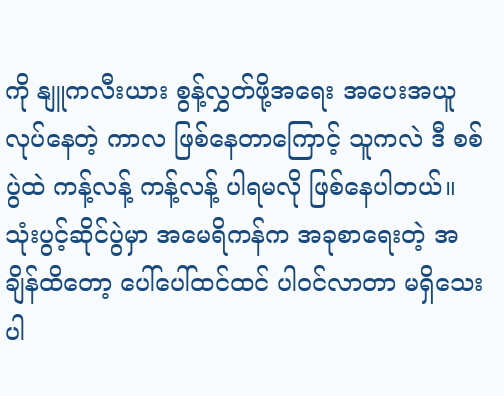ကို နျူကလီးယား စွန့်လွှတ်ဖို့အရေး အပေးအယူ လုပ်နေတဲ့ ကာလ ဖြစ်နေတာကြောင့် သူကလဲ ဒီ စစ်ပွဲထဲ ကန့်လန့် ကန့်လန့် ပါရမလို ဖြစ်နေပါတယ်။ သုံးပွင့်ဆိုင်ပွဲမှာ အမေရိကန်က အခုစာရေးတဲ့ အချိန်ထိတော့ ပေါ်ပေါ်ထင်ထင် ပါဝင်လာတာ မရှိသေးပါ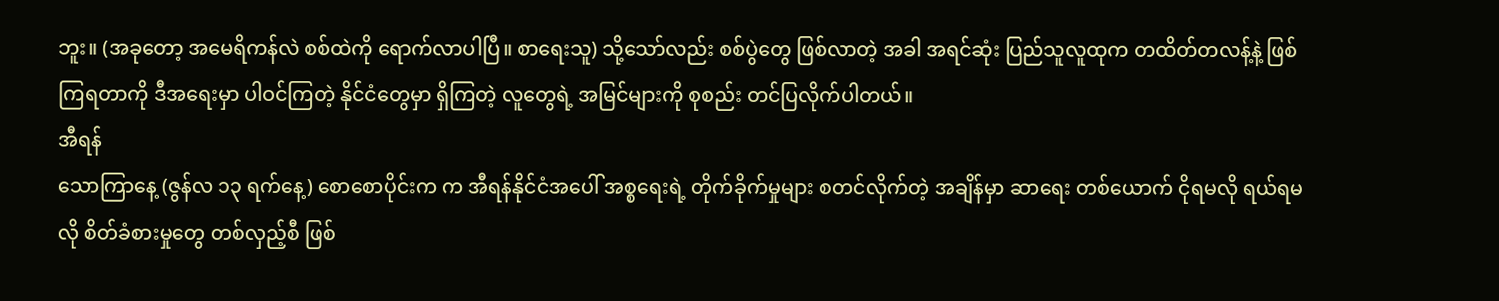ဘူး။ (အခုတော့ အမေရိကန်လဲ စစ်ထဲကို ရောက်လာပါပြီ။ စာရေးသူ) သို့သော်လည်း စစ်ပွဲတွေ ဖြစ်လာတဲ့ အခါ အရင်ဆုံး ပြည်သူလူထုက တထိတ်တလန့်နဲ့ ဖြစ်ကြရတာကို ဒီအရေးမှာ ပါဝင်ကြတဲ့ နိုင်ငံတွေမှာ ရှိကြတဲ့ လူတွေရဲ့ အမြင်များကို စုစည်း တင်ပြလိုက်ပါတယ်။
အီရန်
သောကြာနေ့ (ဇွန်လ ၁၃ ရက်နေ့) စောစောပိုင်းက က အီရန်နိုင်ငံအပေါ် အစ္စရေးရဲ့ တိုက်ခိုက်မှုများ စတင်လိုက်တဲ့ အချိန်မှာ ဆာရေး တစ်ယောက် ငိုရမလို ရယ်ရမလို စိတ်ခံစားမှုတွေ တစ်လှည့်စီ ဖြစ်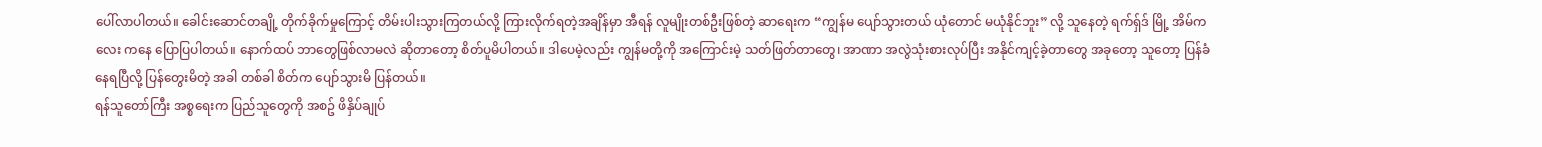ပေါ်လာပါတယ်။ ခေါင်းဆောင်တချို့ တိုက်ခိုက်မှုကြောင့် တိမ်းပါးသွားကြတယ်လို့ ကြားလိုက်ရတဲ့အချိန်မှာ အီရန် လူမျိုးတစ်ဦးဖြစ်တဲ့ ဆာရေးက “ကျွန်မ ပျော်သွားတယ် ယုံတောင် မယုံနိုင်ဘူး” လို့ သူနေတဲ့ ရက်ရှ်ဒ် မြို့ အိမ်ကလေး ကနေ ပြောပြပါတယ်။ နောက်ထပ် ဘာတွေဖြစ်လာမလဲ ဆိုတာတော့ စိတ်ပူမိပါတယ်။ ဒါပေမဲ့လည်း ကျွန်မတို့ကို အကြောင်းမဲ့ သတ်ဖြတ်တာတွေ၊ အာဏာ အလွဲသုံးစားလုပ်ပြီး အနိုင်ကျင့်ခဲ့တာတွေ အခုတော့ သူတော့ ပြန်ခံနေရပြီလို့ ပြန်တွေးမိတဲ့ အခါ တစ်ခါ စိတ်က ပျော်သွားမိ ပြန်တယ်။
ရန်သူတော်ကြီး အစ္စရေးက ပြည်သူတွေကို အစဥ် ဖိနှိပ်ချုပ်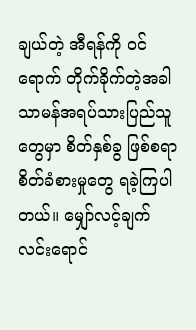ချယ်တဲ့ အီရန်ကို ဝင်ရောက် တိုက်ခိုက်တဲ့အခါ သာမန်အရပ်သားပြည်သူတွေမှာ စိတ်နှစ်ခွ ဖြစ်စရာ စိတ်ခံစားမှုတွေ ရခဲ့ကြပါတယ်။ မျှော်လင့်ချက် လင်းရောင်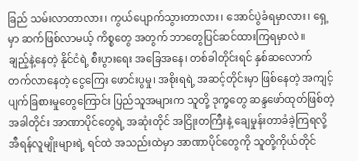ခြည် သမ်းလာတာလား၊ ကွယ်ပျောက်သွားတာလား၊ အောင်ပွဲခံရမှာလား၊ ရှေ့မှာ ဆက်ဖြစ်လာမယ့် ကိစ္စတွေ အတွက် ဘာတွေပြင်ဆင်ထားကြရမှာလဲ။
ချည့်နဲ့နေတဲ့ နိုင်ငံရဲ့ စီးပွားရေး အခြေအနေ၊ တစ်ခါတိုင်းရင် နှစ်ဆလောက် တက်လာနေတဲ့ ငွေကြေး ဖောင်းပွမှု၊ အစိုးရရဲ့ အဆင့်တိုင်းမှာ ဖြစ်နေတဲ့ အကျင့်ပျက်ခြစားမှုတွေကြောင်း ပြည်သူအများက သူတို့ ဒုက္ခတွေ ဆန္ဒဖော်ထုတ်ဖြစ်တဲ့ အခါတိုင်း အာဏာပိုင်တွေရဲ့ အဆုံးတိုင် အငြိုးတကြီးနဲ့ ချေမှုန်းတာခံခဲ့ကြရလို့ အီရန်လူမျိုးများရဲ့ ရင်ထဲ အသည်းထဲမှာ အာဏာပိုင်တွေကို သူတို့ကိုယ်တိုင်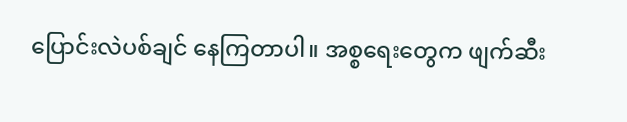ပြောင်းလဲပစ်ချင် နေကြတာပါ။ အစ္စရေးတွေက ဖျက်ဆီး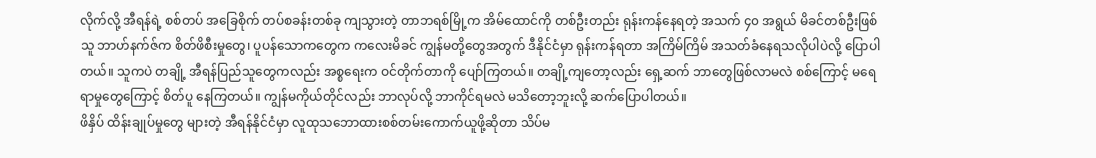လိုက်လို့ အီရန်ရဲ့ စစ်တပ် အခြေစိုက် တပ်စခန်းတစ်ခု ကျသွားတဲ့ တာဘရစ်မြို့က အိမ်ထောင်ကို တစ်ဦးတည်း ရုန်းကန်နေရတဲ့ အသက် ၄၀ အရွယ် မိခင်တစ်ဦးဖြစ်သူ ဘာဟ်နက်ဇ်က စိတ်ဖိစီးမှုတွေ၊ ပူပန်သောကတွေက ကလေးမိခင် ကျွန်မတို့တွေအတွက် ဒီနိုင်ငံမှာ ရုန်းကန်ရတာ အကြိမ်ကြိမ် အသတ်ခံနေရသလိုပါပဲလို့ ပြောပါတယ်။ သူကပဲ တချို့ အီရန်ပြည်သူတွေကလည်း အစ္စရေးက ဝင်တိုက်တာကို ပျော်ကြတယ်။ တချို့ကျတော့လည်း ရှေ့ဆက် ဘာတွေဖြစ်လာမလဲ စစ်ကြောင့် မရေရာမှုတွေကြောင့် စိတ်ပူ နေကြတယ်။ ကျွန်မကိုယ်တိုင်လည်း ဘာလုပ်လို့ ဘာကိုင်ရမလဲ မသိတော့ဘူးလို့ ဆက်ပြောပါတယ်။
ဖိနှိပ် ထိန်းချုပ်မှုတွေ များတဲ့ အီရန်နိုင်ငံမှာ လူထုသဘောထားစစ်တမ်းကောက်ယူဖို့ဆိုတာ သိပ်မ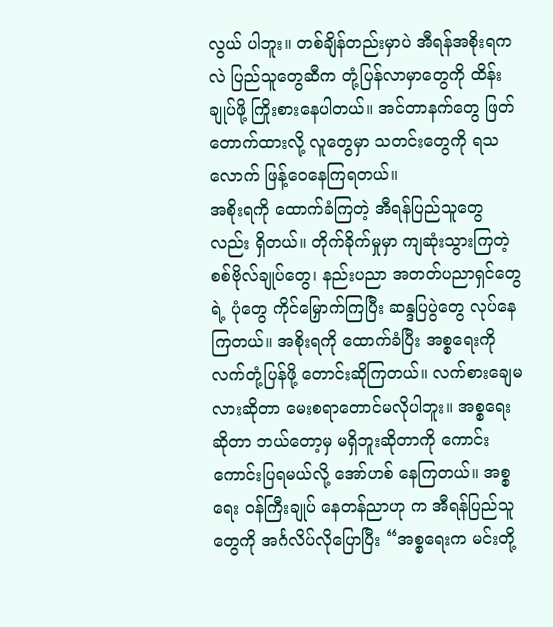လွယ် ပါဘူး။ တစ်ချိန်တည်းမှာပဲ အီရန်အစိုးရကလဲ ပြည်သူတွေဆီက တုံ့ပြန်လာမှာတွေကို ထိန်းချုပ်ဖို့ ကြိုးစားနေပါတယ်။ အင်တာနက်တွေ ဖြတ်တောက်ထားလို့ လူတွေမှာ သတင်းတွေကို ရသလောက် ဖြန့်ဝေနေကြရတယ်။
အစိုးရကို ထောက်ခံကြတဲ့ အီရန်ပြည်သူတွေလည်း ရှိတယ်။ တိုက်ခိုက်မှုမှာ ကျဆုံးသွားကြတဲ့ စစ်ဗိုလ်ချုပ်တွေ၊ နည်းပညာ အတတ်ပညာရှင်တွေရဲ့ ပုံတွေ ကိုင်မြှောက်ကြပြီး ဆန္ဒပြပွဲတွေ လုပ်နေကြတယ်။ အစိုးရကို ထောက်ခံပြီး အစ္စရေးကို လက်တုံ့ပြန်ဖို့ တောင်းဆိုကြတယ်။ လက်စားချေမလားဆိုတာ မေးစရာတောင်မလိုပါဘူး။ အစ္စရေးဆိုတာ ဘယ်တော့မှ မရှိဘူးဆိုတာကို ကောင်းကောင်းပြရမယ်လို့ အော်ဟစ် နေကြတယ်။ အစ္စရေး ဝန်ကြီးချုပ် နေတန်ညာဟု က အီရန်ပြည်သူတွေကို အင်္ဂလိပ်လိုပြောပြီး “အစ္စရေးက မင်းတို့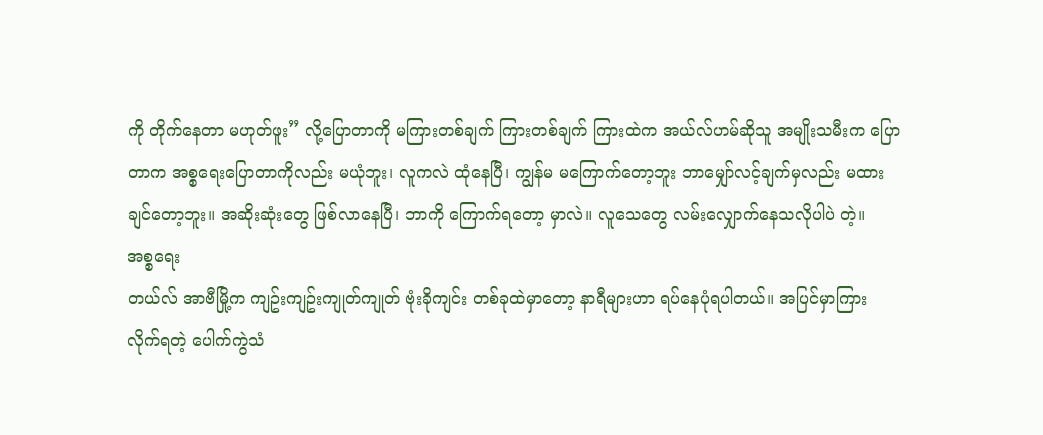ကို တိုက်နေတာ မဟုတ်ဖူး” လို့ပြောတာကို မကြားတစ်ချက် ကြားတစ်ချက် ကြားထဲက အယ်လ်ဟမ်ဆိုသူ အမျိုးသမီးက ပြောတာက အစ္စရေးပြောတာကိုလည်း မယုံဘူး၊ လူကလဲ ထုံနေပြီ၊ ကျွန်မ မကြောက်တော့ဘူး ဘာမျှော်လင့်ချက်မှလည်း မထားချင်တော့ဘူး။ အဆိုးဆုံးတွေ ဖြစ်လာနေပြီ၊ ဘာကို ကြောက်ရတော့ မှာလဲ။ လူသေတွေ လမ်းလျှောက်နေသလိုပါပဲ တဲ့။
အစ္စရေး
တယ်လ် အာဗီမြို့က ကျဥ်းကျဥ်းကျုတ်ကျုတ် ဗုံးခိုကျင်း တစ်ခုထဲမှာတော့ နာရီများဟာ ရပ်နေပုံရပါတယ်။ အပြင်မှာကြားလိုက်ရတဲ့ ပေါက်ကွဲသံ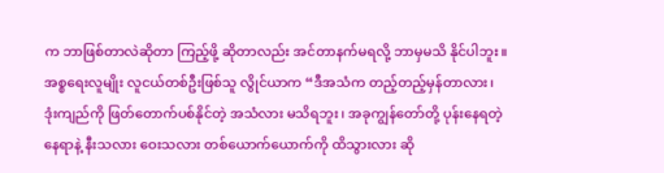က ဘာဖြစ်တာလဲဆိုတာ ကြည့်ဖို့ ဆိုတာလည်း အင်တာနက်မရလို့ ဘာမှမသိ နိုင်ပါဘူး။ အစ္စရေးလူမျိုး လူငယ်တစ်ဦးဖြစ်သူ လွိုင်ယာက “ဒီအသံက တည့်တည့်မှန်တာလား၊ ဒုံးကျည်ကို ဖြတ်တောက်ပစ်နိုင်တဲ့ အသံလား မသိရဘူး၊ အခုကျွန်တော်တို့ ပုန်းနေရတဲ့ နေရာနဲ့ နီးသလား ဝေးသလား တစ်ယောက်ယောက်ကို ထိသွားလား ဆို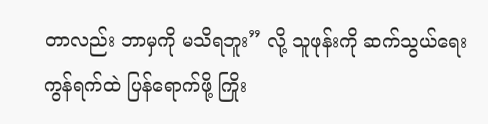တာလည်း ဘာမှကို မသိရဘူး” လို့ သူဖုန်းကို ဆက်သွယ်ရေး ကွန်ရက်ထဲ ပြန်ရောက်ဖို့ ကြိုး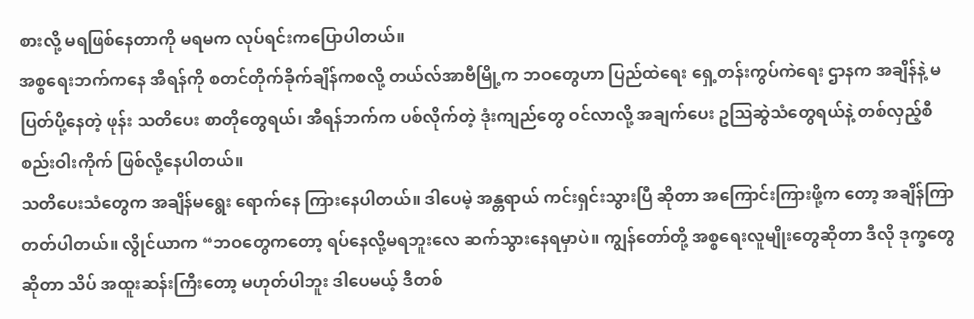စားလို့ မရဖြစ်နေတာကို မရမက လုပ်ရင်းကပြောပါတယ်။
အစ္စရေးဘက်ကနေ အီရန်ကို စတင်တိုက်ခိုက်ချိန်ကစလို့ တယ်လ်အာဗီမြို့က ဘဝတွေဟာ ပြည်ထဲရေး ရှေ့တန်းကွပ်ကဲရေး ဌာနက အချိန်နဲ့ မပြတ်ပို့နေတဲ့ ဖုန်း သတိပေး စာတိုတွေရယ်၊ အီရန်ဘက်က ပစ်လိုက်တဲ့ ဒုံးကျည်တွေ ဝင်လာလို့ အချက်ပေး ဥသြဆွဲသံတွေရယ်နဲ့ တစ်လှည့်စီ စည်းဝါးကိုက် ဖြစ်လို့နေပါတယ်။
သတိပေးသံတွေက အချိန်မရွေး ရောက်နေ ကြားနေပါတယ်။ ဒါပေမဲ့ အန္တရာယ် ကင်းရှင်းသွားပြီ ဆိုတာ အကြောင်းကြားဖို့က တော့ အချိန်ကြာ တတ်ပါတယ်။ လွိုင်ယာက “ဘဝတွေကတော့ ရပ်နေလို့မရဘူးလေ ဆက်သွားနေရမှာပဲ။ ကျွန်တော်တို့ အစ္စရေးလူမျိုးတွေဆိုတာ ဒီလို ဒုက္ခတွေဆိုတာ သိပ် အထူးဆန်းကြီးတော့ မဟုတ်ပါဘူး ဒါပေမယ့် ဒီတစ်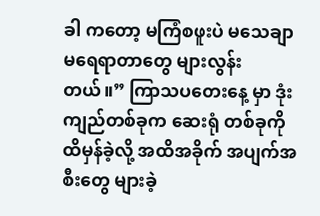ခါ ကတော့ မကြံစဖူးပဲ မသေချာ မရေရာတာတွေ များလွန်းတယ်။” ကြာသပတေးနေ့ မှာ ဒုံးကျည်တစ်ခုက ဆေးရုံ တစ်ခုကို ထိမှန်ခဲ့လို့ အထိအခိုက် အပျက်အစီးတွေ များခဲ့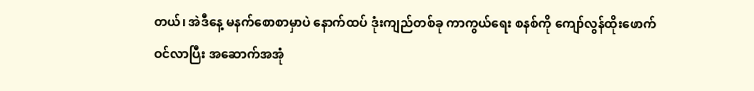တယ်၊ အဲဒီနေ့ မနက်စောစာမှာပဲ နောက်ထပ် ဒုံးကျည်တစ်ခု ကာကွယ်ရေး စနစ်ကို ကျော်လွန်ထိုးဖောက်ဝင်လာပြီး အဆောက်အအုံ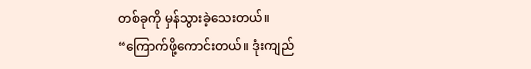တစ်ခုကို မှန်သွားခဲ့သေးတယ်။
“ကြောက်ဖို့ကောင်းတယ်။ ဒုံးကျည်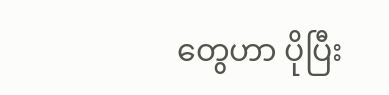တွေဟာ ပိုပြီး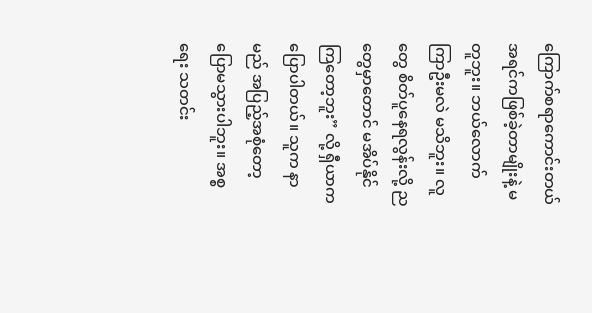ကြောက်စရာကောင်းတယ် အရင်ကဖြစ်ခဲ့တာမျိုးနဲ့ မတူဘူး။ ဘယ်လောက် ကြာဦးမလဲ မသိဘူး။ လူတွေ စိတ်ပူနေရလွန်းလို့ ညတွေမှာတောင် မအိပ်နိုင်ကြတော့ဘူး” လို့ ရှီယာက ပြောပါတယ်။ သူက နာမည် အပြည့်အစုံတော့ ပြောမသွားပါဘူး။ အစ္စရေး သတင်း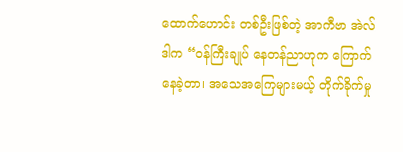ထောက်ဟောင်း တစ်ဦးဖြစ်တဲ့ အာကီဗာ အဲလ်ဒါက “ဝန်ကြီးချုပ် နေတန်ညာဟုက ကြောက်နေခဲ့တာ၊ အသေအကြေများမယ့် တိုက်ခိုက်မှု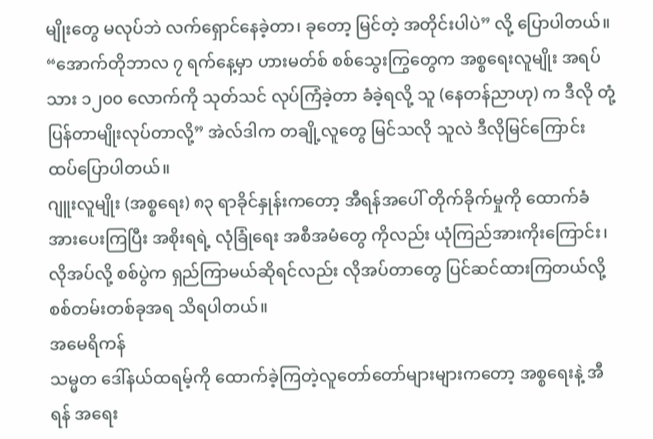မျိုးတွေ မလုပ်ဘဲ လက်ရှောင်နေခဲ့တာ၊ ခုတော့ မြင်တဲ့ အတိုင်းပါပဲ” လို့ ပြောပါတယ်။ “အောက်တိုဘာလ ၇ ရက်နေ့မှာ ဟားမတ်စ် စစ်သွေးကြွတွေက အစ္စရေးလူမျိုး အရပ်သား ၁၂၀၀ လောက်ကို သုတ်သင် လုပ်ကြံခဲ့တာ ခံခဲ့ရလို့ သူ (နေတန်ညာဟု) က ဒီလို တုံ့ပြန်တာမျိုးလုပ်တာလို့” အဲလ်ဒါက တချို့လူတွေ မြင်သလို သူလဲ ဒီလိုမြင်ကြောင်း ထပ်ပြောပါတယ်။
ဂျူးလူမျိုး (အစ္စရေး) ၈၃ ရာခိုင်နှုန်းကတော့ အီရန်အပေါ် တိုက်ခိုက်မှုကို ထောက်ခံအားပေးကြပြီး အစိုးရရဲ့ လုံခြုံရေး အစီအမံတွေ ကိုလည်း ယုံကြည်အားကိုးကြောင်း၊ လိုအပ်လို့ စစ်ပွဲက ရှည်ကြာမယ်ဆိုရင်လည်း လိုအပ်တာတွေ ပြင်ဆင်ထားကြတယ်လို့ စစ်တမ်းတစ်ခုအရ သိရပါတယ်။
အမေရိကန်
သမ္မတ ဒေါ်နယ်ထရမ့်ကို ထောက်ခဲ့ကြတဲ့လူတော်တော်များများကတော့ အစ္စရေးနဲ့ အီရန် အရေး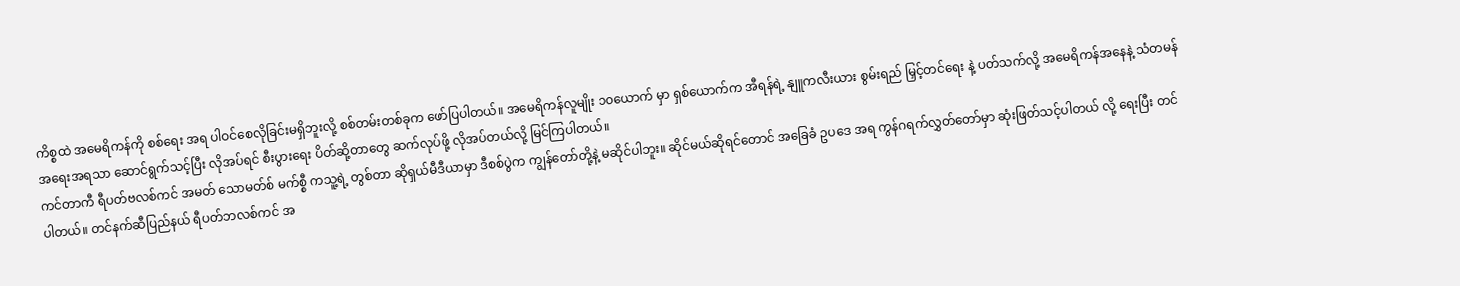ကိစ္စထဲ အမေရိကန်ကို စစ်ရေး အရ ပါဝင်စေလိုခြင်းမရှိဘူးလို့ စစ်တမ်းတစ်ခုက ဖော်ပြပါတယ်။ အမေရိကန်လူမျိုး ၁၀ယောက် မှာ ရှစ်ယောက်က အီရန်ရဲ့ နျူကလီးယား စွမ်းရည် မြှင့်တင်ရေး နဲ့ ပတ်သက်လို့ အမေရိကန်အနေနဲ့ သံတမန်အရေးအရသာ ဆောင်ရွက်သင့်ပြီး လိုအပ်ရင် စီးပွားရေး ပိတ်ဆို့တာတွေ ဆက်လုပ်ဖို့ လိုအပ်တယ်လို့ မြင်ကြပါတယ်။
ကင်တာကီ ရီပတ်ဗလစ်ကင် အမတ် သောမတ်စ် မက်စ္စီ ကသူ့ရဲ့ တွစ်တာ ဆိုရှယ်မီဒီယာမှာ ဒီစစ်ပွဲက ကျွန်တော်တို့နဲ့ မဆိုင်ပါဘူး။ ဆိုင်မယ်ဆိုရင်တောင် အခြေခံ ဥပဒေ အရ ကွန်ဂရက်လွှတ်တော်မှာ ဆုံးဖြတ်သင့်ပါတယ် လို့ ရေးပြီး တင်ပါတယ်။ တင်နက်ဆီပြည်နယ် ရီပတ်ဘလစ်ကင် အ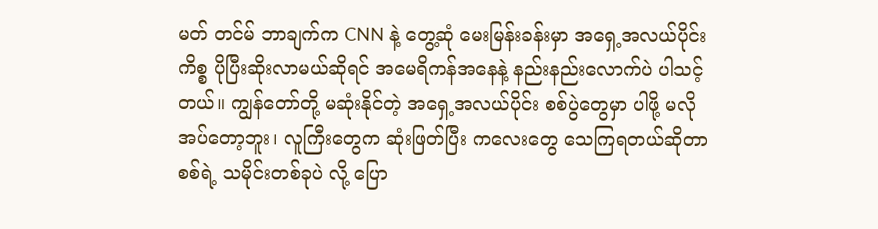မတ် တင်မ် ဘာချက်က CNN နဲ့ တွေ့ဆုံ မေးမြန်းခန်းမှာ အရှေ့အလယ်ပိုင်းကိစ္စ ပိုပြီးဆိုးလာမယ်ဆိုရင် အမေရိကန်အနေနဲ့ နည်းနည်းလောက်ပဲ ပါသင့်တယ်။ ကျွန်တော်တို့ မဆုံးနိုင်တဲ့ အရှေ့အလယ်ပိုင်း စစ်ပွဲတွေမှာ ပါဖို့ မလိုအပ်တော့ဘူး၊ လူကြီးတွေက ဆုံးဖြတ်ပြီး ကလေးတွေ သေကြရတယ်ဆိုတာ စစ်ရဲ့ သမိုင်းတစ်ခုပဲ လို့ ပြော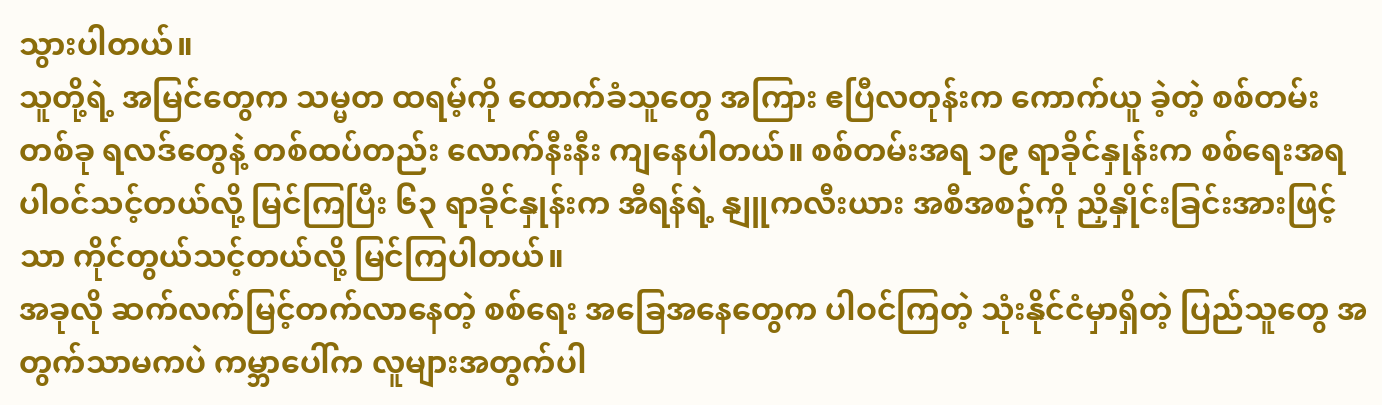သွားပါတယ်။
သူတို့ရဲ့ အမြင်တွေက သမ္မတ ထရမ့်ကို ထောက်ခံသူတွေ အကြား ဧပြီလတုန်းက ကောက်ယူ ခဲ့တဲ့ စစ်တမ်းတစ်ခု ရလဒ်တွေနဲ့ တစ်ထပ်တည်း လောက်နီးနီး ကျနေပါတယ်။ စစ်တမ်းအရ ၁၉ ရာခိုင်နှုန်းက စစ်ရေးအရ ပါဝင်သင့်တယ်လို့ မြင်ကြပြီး ၆၃ ရာခိုင်နှုန်းက အီရန်ရဲ့ နျူကလီးယား အစီအစဥ်ကို ညှိနှိုင်းခြင်းအားဖြင့်သာ ကိုင်တွယ်သင့်တယ်လို့ မြင်ကြပါတယ်။
အခုလို ဆက်လက်မြင့်တက်လာနေတဲ့ စစ်ရေး အခြေအနေတွေက ပါဝင်ကြတဲ့ သုံးနိုင်ငံမှာရှိတဲ့ ပြည်သူတွေ အတွက်သာမကပဲ ကမ္ဘာပေါ်က လူများအတွက်ပါ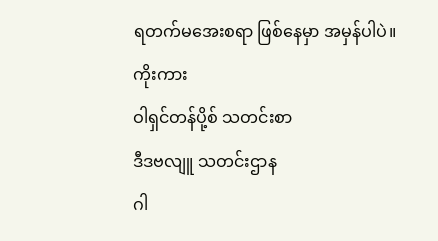ရတက်မအေးစရာ ဖြစ်နေမှာ အမှန်ပါပဲ။
ကိုးကား
ဝါရှင်တန်ပို့စ် သတင်းစာ
ဒီဒဗလျူ သတင်းဌာန
ဂါ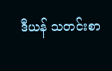ဒီယန် သတင်းစာ